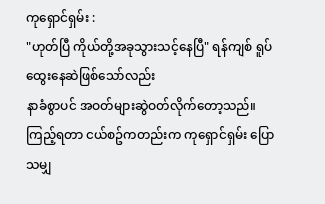ကုရှောင်ရှမ်း :
"ဟုတ်ပြီ ကိုယ်တို့အခုသွားသင့်နေပြီ" ရန်ကျစ် ရူပ်ထွေးနေဆဲဖြစ်သော်လည်း
နာခံစွာပင် အဝတ်များဆွဲဝတ်လိုက်တော့သည်။ ကြည့်ရတာ ငယ်စဥ်ကတည်းက ကုရှောင်ရှမ်း ပြောသမျှ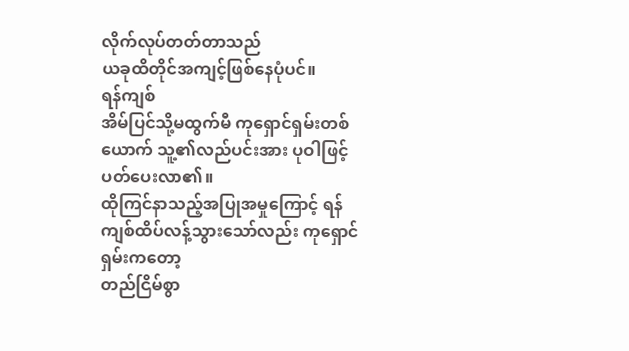လိုက်လုပ်တတ်တာသည်
ယခုထိတိုင်အကျင့်ဖြစ်နေပုံပင်။
ရန်ကျစ်
အိမ်ပြင်သို့မထွက်မီ ကုရှောင်ရှမ်းတစ်ယောက် သူ့၏လည်ပင်းအား ပုဝါဖြင့်ပတ်ပေးလာ၏။
ထိုကြင်နာသည့်အပြုအမှုကြောင့် ရန်ကျစ်ထိပ်လန့်သွားသော်လည်း ကုရှောင်ရှမ်းကတော့
တည်ငြိမ်စွာ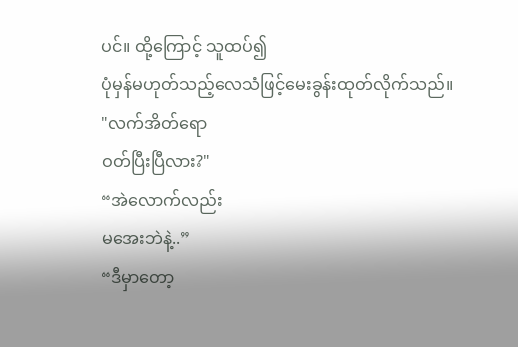ပင်။ ထို့ကြောင့် သူထပ်၍
ပုံမှန်မဟုတ်သည့်လေသံဖြင့်မေးခွန်းထုတ်လိုက်သည်။
"လက်အိတ်ရော
ဝတ်ပြီးပြီလား?"
“အဲလောက်လည်း
မအေးဘဲနဲ့..”
“ဒီမှာတော့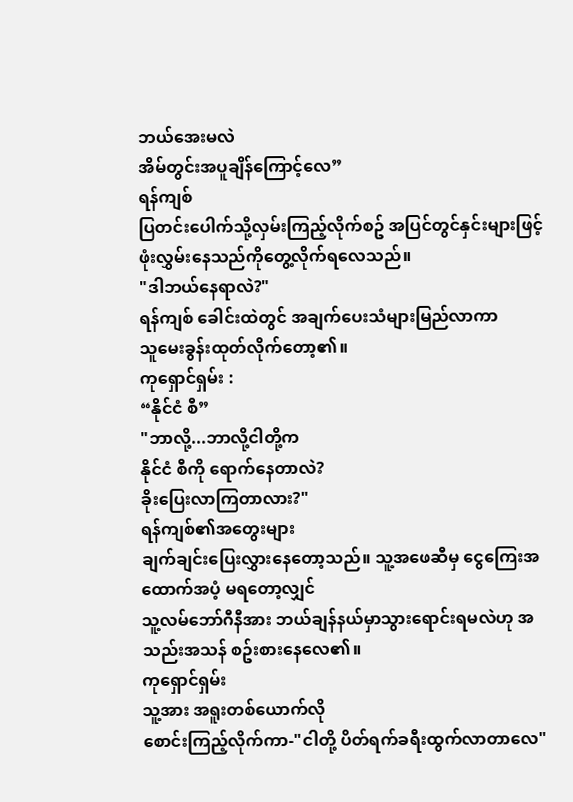ဘယ်အေးမလဲ
အိမ်တွင်းအပူချိန်ကြောင့်လေ”
ရန်ကျစ်
ပြတင်းပေါက်သို့လှမ်းကြည့်လိုက်စဥ် အပြင်တွင်နှင်းများဖြင့်
ဖုံးလွှမ်းနေသည်ကိုတွေ့လိုက်ရလေသည်။
"ဒါဘယ်နေရာလဲ?"
ရန်ကျစ် ခေါင်းထဲတွင် အချက်ပေးသံများမြည်လာကာ
သူမေးခွန်းထုတ်လိုက်တော့၏။
ကုရှောင်ရှမ်း :
“နိုင်ငံ စီ”
"ဘာလို့...ဘာလို့ငါတို့က
နိုင်ငံ စီကို ရောက်နေတာလဲ?
ခိုးပြေးလာကြတာလား?"
ရန်ကျစ်၏အတွေးများ
ချက်ချင်းပြေးလွှားနေတော့သည်။ သူ့အဖေဆီမှ ငွေကြေးအထောက်အပံ့ မရတော့လျှင်
သူ့လမ်ဘော်ဂီနီအား ဘယ်ချန်နယ်မှာသွားရောင်းရမလဲဟု အသည်းအသန် စဥ်းစားနေလေ၏။
ကုရှောင်ရှမ်း
သူ့အား အရူးတစ်ယောက်လို
စောင်းကြည့်လိုက်ကာ-"ငါတို့ ပိတ်ရက်ခရီးထွက်လာတာလေ"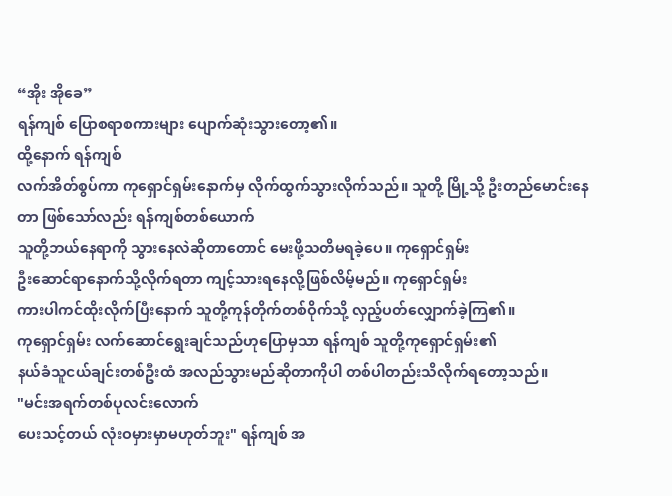“အိုး အိုခေ”
ရန်ကျစ် ပြောစရာစကားများ ပျောက်ဆုံးသွားတော့၏။
ထို့နောက် ရန်ကျစ်
လက်အိတ်စွပ်ကာ ကုရှောင်ရှမ်းနောက်မှ လိုက်ထွက်သွားလိုက်သည်။ သူတို့ မြို့သို့ ဦးတည်မောင်းနေတာ ဖြစ်သော်လည်း ရန်ကျစ်တစ်ယောက်
သူတို့ဘယ်နေရာကို သွားနေလဲဆိုတာတောင် မေးဖို့သတိမရခဲ့ပေ။ ကုရှောင်ရှမ်း
ဦးဆောင်ရာနောက်သို့လိုက်ရတာ ကျင့်သားရနေလို့ဖြစ်လိမ့်မည်။ ကုရှောင်ရှမ်း
ကားပါကင်ထိုးလိုက်ပြီးနောက် သူတို့ကုန်တိုက်တစ်ဝိုက်သို့ လှည့်ပတ်လျှောက်ခဲ့ကြ၏။
ကုရှောင်ရှမ်း လက်ဆောင်ရွေးချင်သည်ဟုပြောမှသာ ရန်ကျစ် သူတို့ကုရှောင်ရှမ်း၏
နယ်ခံသူငယ်ချင်းတစ်ဦးထံ အလည်သွားမည်ဆိုတာကိုပါ တစ်ပါတည်းသိလိုက်ရတော့သည်။
"မင်းအရက်တစ်ပုလင်းလောက်
ပေးသင့်တယ် လုံးဝမှားမှာမဟုတ်ဘူး" ရန်ကျစ် အ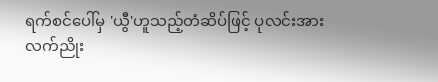ရက်စင်ပေါ်မှ 'ယွီ'ဟူသည့်တံဆိပ်ဖြင့် ပုလင်းအား
လက်ညိုး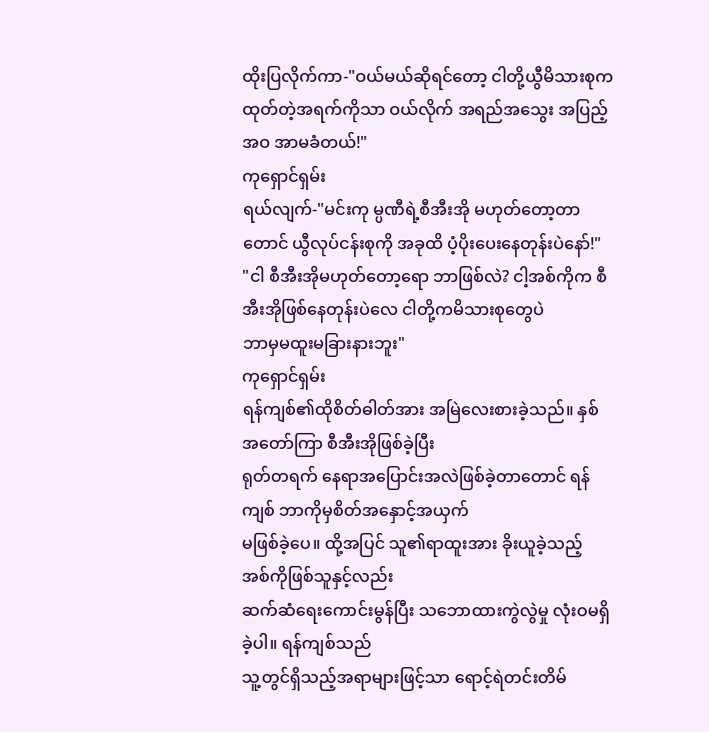ထိုးပြလိုက်ကာ-"ဝယ်မယ်ဆိုရင်တော့ ငါတို့ယွီမိသားစုက ထုတ်တဲ့အရက်ကိုသာ ဝယ်လိုက် အရည်အသွေး အပြည့်အဝ အာမခံတယ်!"
ကုရှောင်ရှမ်း
ရယ်လျက်-"မင်းကု မ္ပဏီရဲ့စီအီးအို မဟုတ်တော့တာတောင် ယွီလုပ်ငန်းစုကို အခုထိ ပံ့ပိုးပေးနေတုန်းပဲနော်!"
"ငါ စီအီးအိုမဟုတ်တော့ရော ဘာဖြစ်လဲ? ငါ့အစ်ကိုက စီအီးအိုဖြစ်နေတုန်းပဲလေ ငါတို့ကမိသားစုတွေပဲ
ဘာမှမထူးမခြားနားဘူး"
ကုရှောင်ရှမ်း
ရန်ကျစ်၏ထိုစိတ်ဓါတ်အား အမြဲလေးစားခဲ့သည်။ နှစ်အတော်ကြာ စီအီးအိုဖြစ်ခဲ့ပြီး
ရုတ်တရက် နေရာအပြောင်းအလဲဖြစ်ခဲ့တာတောင် ရန်ကျစ် ဘာကိုမှစိတ်အနှောင့်အယှက်
မဖြစ်ခဲ့ပေ။ ထို့အပြင် သူ၏ရာထူးအား ခိုးယူခဲ့သည့် အစ်ကိုဖြစ်သူနှင့်လည်း
ဆက်ဆံရေးကောင်းမွန်ပြီး သဘောထားကွဲလွဲမှု လုံးဝမရှိခဲ့ပါ။ ရန်ကျစ်သည်
သူ့တွင်ရှိသည့်အရာများဖြင့်သာ ရောင့်ရဲတင်းတိမ်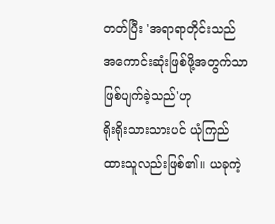တတ်ပြီး 'အရာရာတိုင်းသည် အကောင်းဆုံးဖြစ်ဖို့အတွက်သာ
ဖြစ်ပျက်ခဲ့သည်'ဟု
ရိုးရိုးသားသားပင် ယုံကြည်ထားသူလည်းဖြစ်၏။ ယခုကဲ့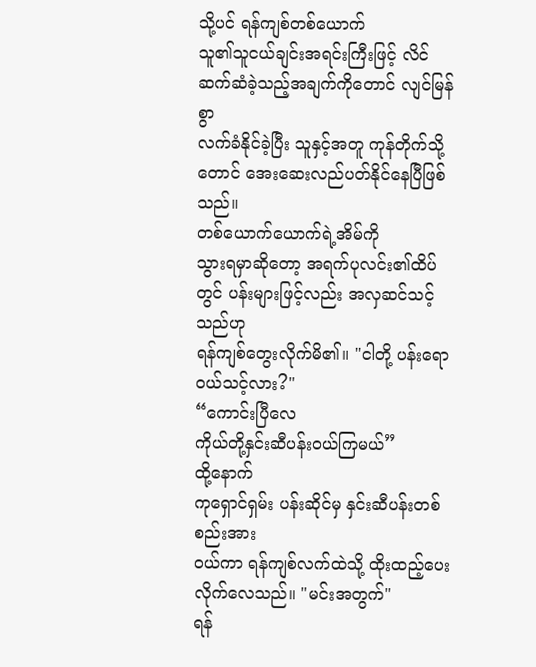သို့ပင် ရန်ကျစ်တစ်ယောက်
သူ၏သူငယ်ချင်းအရင်းကြီးဖြင့် လိင်ဆက်ဆံခဲ့သည့်အချက်ကိုတောင် လျင်မြန်စွာ
လက်ခံနိုင်ခဲ့ပြီး သူနှင့်အတူ ကုန်တိုက်သို့တောင် အေးဆေးလည်ပတ်နိုင်နေပြီဖြစ်သည်။
တစ်ယောက်ယောက်ရဲ့အိမ်ကို
သွားရမှာဆိုတော့ အရက်ပုလင်း၏ထိပ်တွင် ပန်းများဖြင့်လည်း အလှဆင်သင့်သည်ဟု
ရန်ကျစ်တွေးလိုက်မိ၏။ "ငါတို့ ပန်းရော ဝယ်သင့်လား?"
“ကောင်းပြီလေ
ကိုယ်တို့နှင်းဆီပန်းဝယ်ကြမယ်”
ထို့နောက်
ကုရှောင်ရှမ်း ပန်းဆိုင်မှ နှင်းဆီပန်းတစ်စည်းအား
ဝယ်ကာ ရန်ကျစ်လက်ထဲသို့ ထိုးထည့်ပေးလိုက်လေသည်။ "မင်းအတွက်"
ရန်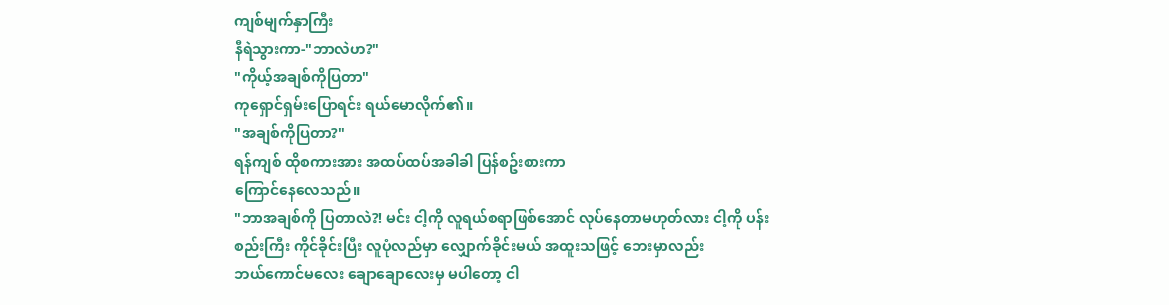ကျစ်မျက်နှာကြီး
နီရဲသွားကာ-"ဘာလဲဟ?"
"ကိုယ့်အချစ်ကိုပြတာ"
ကုရှောင်ရှမ်းပြောရင်း ရယ်မောလိုက်၏။
"အချစ်ကိုပြတာ?"
ရန်ကျစ် ထိုစကားအား အထပ်ထပ်အခါခါ ပြန်စဥ်းစားကာ
ကြောင်နေလေသည်။
"ဘာအချစ်ကို ပြတာလဲ?! မင်း ငါ့ကို လူရယ်စရာဖြစ်အောင် လုပ်နေတာမဟုတ်လား ငါ့ကို ပန်းစည်းကြီး ကိုင်ခိုင်းပြီး လူပုံလည်မှာ လျှောက်ခိုင်းမယ် အထူးသဖြင့် ဘေးမှာလည်း
ဘယ်ကောင်မလေး ချောချောလေးမှ မပါတော့ ငါ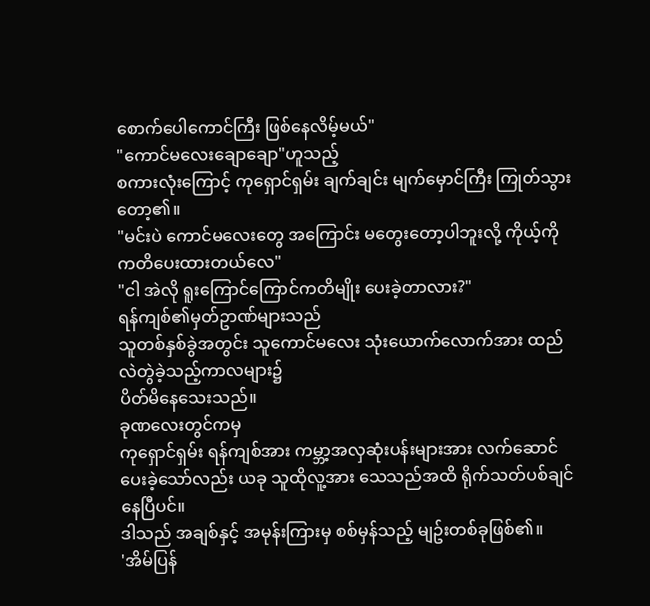စောက်ပေါကောင်ကြီး ဖြစ်နေလိမ့်မယ်"
"ကောင်မလေးချောချော"ဟူသည့်
စကားလုံးကြောင့် ကုရှောင်ရှမ်း ချက်ချင်း မျက်မှောင်ကြီး ကြုတ်သွားတော့၏။
"မင်းပဲ ကောင်မလေးတွေ အကြောင်း မတွေးတော့ပါဘူးလို့ ကိုယ့်ကို ကတိပေးထားတယ်လေ"
"ငါ အဲလို ရူးကြောင်ကြောင်ကတိမျိုး ပေးခဲ့တာလား?"
ရန်ကျစ်၏မှတ်ဥာဏ်များသည်
သူတစ်နှစ်ခွဲအတွင်း သူကောင်မလေး သုံးယောက်လောက်အား ထည်လဲတွဲခဲ့သည့်ကာလများ၌
ပိတ်မိနေသေးသည်။
ခုဏလေးတွင်ကမှ
ကုရှောင်ရှမ်း ရန်ကျစ်အား ကမ္ဘာ့အလှဆုံးပန်းများအား လက်ဆောင်ပေးခဲ့သော်လည်း ယခု သူထိုလူ့အား သေသည်အထိ ရိုက်သတ်ပစ်ချင်နေပြီပင်။
ဒါသည် အချစ်နှင့် အမုန်းကြားမှ စစ်မှန်သည့် မျဥ်းတစ်ခုဖြစ်၏။
'အိမ်ပြန်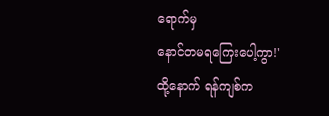ရောက်မှ
နောင်တမရကြေးပေါ့ကွာ!'
ထို့နောက် ရန်ကျစ်က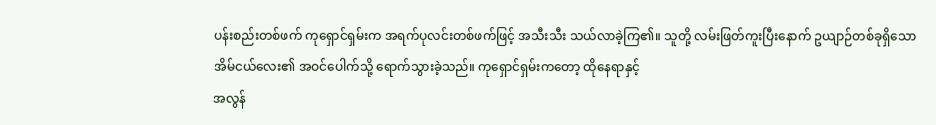ပန်းစည်းတစ်ဖက် ကုရှောင်ရှမ်းက အရက်ပုလင်းတစ်ဖက်ဖြင့် အသီးသီး သယ်လာခဲ့ကြ၏။ သူတို့ လမ်းဖြတ်ကူးပြီးနောက် ဥယျာဉ်တစ်ခုရှိသော
အိမ်ငယ်လေး၏ အဝင်ပေါက်သို့ ရောက်သွားခဲ့သည်။ ကုရှောင်ရှမ်းကတော့ ထိုနေရာနှင့်
အလွန်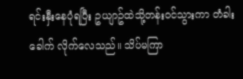ရင်းနှီးနေပုံရပြီး ဥယျာဥ်ထဲသို့တန်းဝင်သွားကာ တံခါးခေါက် လိုက်လေသည်။ သိပ်မကြာ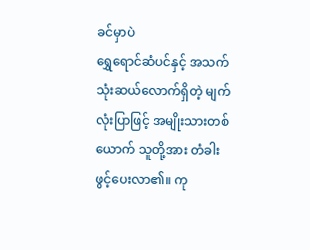ခင်မှာပဲ
ရွှေရောင်ဆံပင်နှင့် အသက်သုံးဆယ်လောက်ရှိတဲ့ မျက်လုံးပြာဖြင့် အမျိုးသားတစ်ယောက် သူတို့အား တံခါးဖွင့်ပေးလာ၏။ ကု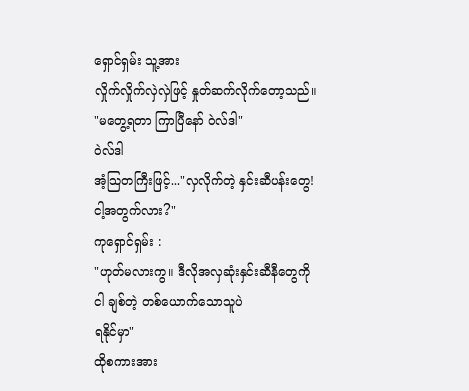ရှောင်ရှမ်း သူ့အား
လှိုက်လှိုက်လှဲလှဲဖြင့် နှုတ်ဆက်လိုက်တော့သည်။
"မတွေ့ရတာ ကြာပြီနော် ဝဲလ်ဒါ"
ဝဲလ်ဒါ
အံ့သြတကြီးဖြင့်..."လှလိုက်တဲ့ နှင်းဆီပန်းတွေ! ငါ့အတွက်လား?"
ကုရှောင်ရှမ်း :
"ဟုတ်မလားကွ။ ဒီလိုအလှဆုံးနှင်းဆီနီတွေကို ငါ ချစ်တဲ့ တစ်ယောက်သောသူပဲ
ရနိုင်မှာ"
ထိုစကားအား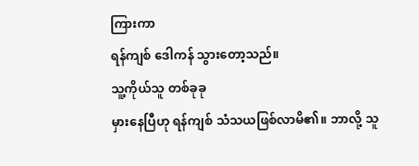ကြားကာ
ရန်ကျစ် ဒေါကန် သွားတော့သည်။
သူ့ကိုယ်သူ တစ်ခုခု
မှားနေပြီဟု ရန်ကျစ် သံသယဖြစ်လာမိ၏။ ဘာလို့ သူ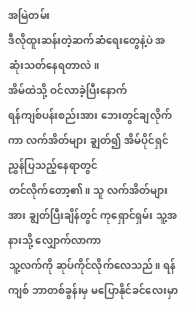အမြဲတမ်း
ဒီလိုထူးဆန်းတဲ့ဆက်ဆံရေးတွေနဲ့ပဲ အဆုံးသတ်နေရတာလဲ။
အိမ်ထဲသို့ ဝင်လာခဲ့ပြီးနောက်
ရန်ကျစ်ပန်းစည်းအား ဘေးတွင်ချလိုက်ကာ လက်အိတ်များ ချွတ်၍ အိမ်ပိုင်ရှင် ညွှန်ပြသည့်နေရာတွင်
တင်လိုက်တော့၏။ သူ လက်အိတ်များအား ချွတ်ပြီးချိန်တွင် ကုရှောင်ရှမ်း သူ့အနားသို့ လျှောက်လာကာ
သူ့လက်ကို ဆုပ်ကိုင်လိုက်လေသည်။ ရန်ကျစ် ဘာတစ်ခွန်းမှ မပြောနိုင်ခင်လေးမှာ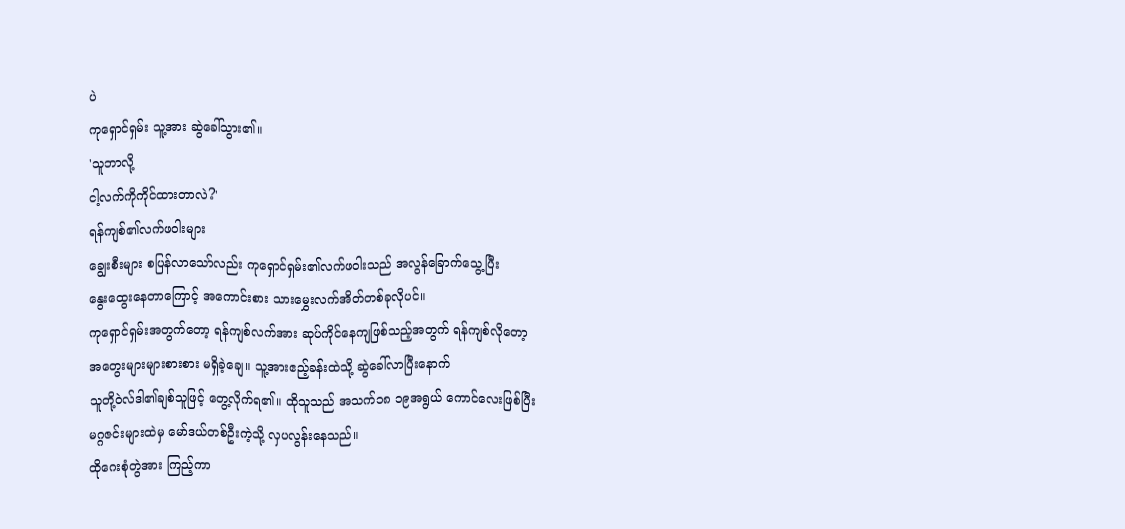ပဲ
ကုရှောင်ရှမ်း သူ့အား ဆွဲခေါ်သွား၏။
'သူဘာလို့
ငါ့လက်ကိုကိုင်ထားတာလဲ?'
ရန်ကျစ်၏လက်ဖဝါးများ
ချွေးစီးများ စပြန်လာသော်လည်း ကုရှောင်ရှမ်း၏လက်ဖဝါးသည် အလွန်ခြောက်သွေ့ပြီး
နွေးထွေးနေတာကြောင့် အကောင်းစား သားမွှေးလက်အိတ်တစ်ခုလိုပင်။
ကုရှောင်ရှမ်းအတွက်တော့ ရန်ကျစ်လက်အား ဆုပ်ကိုင်နေကျဖြစ်သည့်အတွက် ရန်ကျစ်လိုတော့
အတွေးများများစားစား မရှိခဲ့ချေ။ သူ့အားဧည့်ခန်းထဲသို့ ဆွဲခေါ်လာပြီးနောက်
သူတို့ဝဲလ်ဒါ၏ချစ်သူဖြင့် တွေ့လိုက်ရ၏။ ထိုသူသည် အသက်၁၈ ၁၉အရွယ် ကောင်လေးဖြစ်ပြီး
မဂ္ဂဇင်းများထဲမှ မော်ဒယ်တစ်ဦးကဲ့သို့ လှပလွန်းနေသည်။
ထိုဂေးစုံတွဲအား ကြည့်ကာ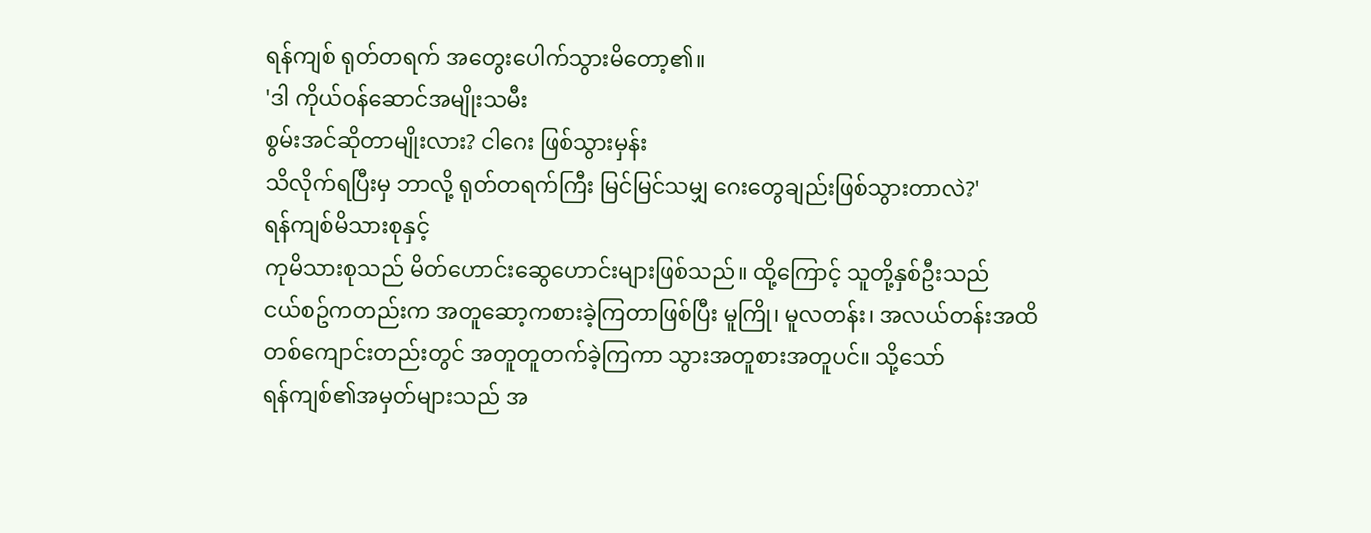ရန်ကျစ် ရုတ်တရက် အတွေးပေါက်သွားမိတော့၏။
'ဒါ ကိုယ်ဝန်ဆောင်အမျိုးသမီး
စွမ်းအင်ဆိုတာမျိုးလား? ငါဂေး ဖြစ်သွားမှန်း
သိလိုက်ရပြီးမှ ဘာလို့ ရုတ်တရက်ကြီး မြင်မြင်သမျှ ဂေးတွေချည်းဖြစ်သွားတာလဲ?'
ရန်ကျစ်မိသားစုနှင့်
ကုမိသားစုသည် မိတ်ဟောင်းဆွေဟောင်းများဖြစ်သည်။ ထို့ကြောင့် သူတို့နှစ်ဦးသည်
ငယ်စဥ်ကတည်းက အတူဆော့ကစားခဲ့ကြတာဖြစ်ပြီး မူကြို၊ မူလတန်း၊ အလယ်တန်းအထိ
တစ်ကျောင်းတည်းတွင် အတူတူတက်ခဲ့ကြကာ သွားအတူစားအတူပင်။ သို့သော်
ရန်ကျစ်၏အမှတ်များသည် အ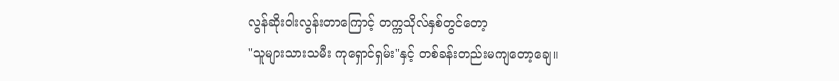လွန်ဆိုးဝါးလွန်းတာကြောင့် တက္ကသိုလ်နှစ်တွင်တော့
"သူများသားသမီး ကုရှောင်ရှမ်း"နှင့် တစ်ခန်းတည်းမကျတော့ချေ။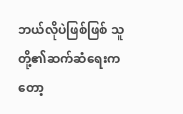ဘယ်လိုပဲဖြစ်ဖြစ် သူတို့၏ဆက်ဆံရေးကတော့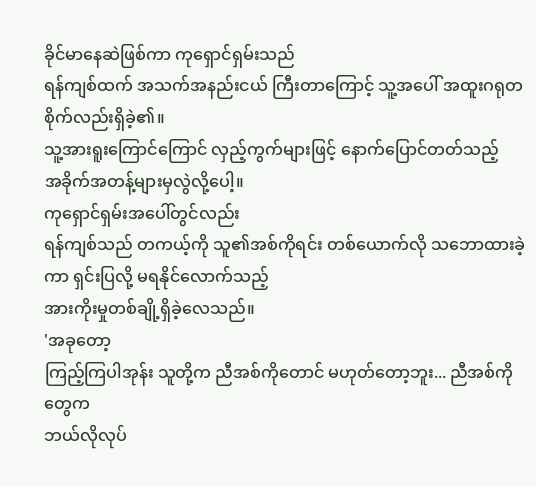ခိုင်မာနေဆဲဖြစ်ကာ ကုရှောင်ရှမ်းသည်
ရန်ကျစ်ထက် အသက်အနည်းငယ် ကြီးတာကြောင့် သူ့အပေါ် အထူးဂရုတစိုက်လည်းရှိခဲ့၏။
သူ့အားရူးကြောင်ကြောင် လှည့်ကွက်များဖြင့် နောက်ပြောင်တတ်သည့်
အခိုက်အတန့်များမှလွဲလို့ပေါ့။
ကုရှောင်ရှမ်းအပေါ်တွင်လည်း
ရန်ကျစ်သည် တကယ့်ကို သူ၏အစ်ကိုရင်း တစ်ယောက်လို သဘောထားခဲ့ကာ ရှင်းပြလို့ မရနိုင်လောက်သည့်
အားကိုးမှုတစ်ချို့ရှိခဲ့လေသည်။
'အခုတော့
ကြည့်ကြပါအုန်း သူတို့က ညီအစ်ကိုတောင် မဟုတ်တော့ဘူး... ညီအစ်ကိုတွေက
ဘယ်လိုလုပ်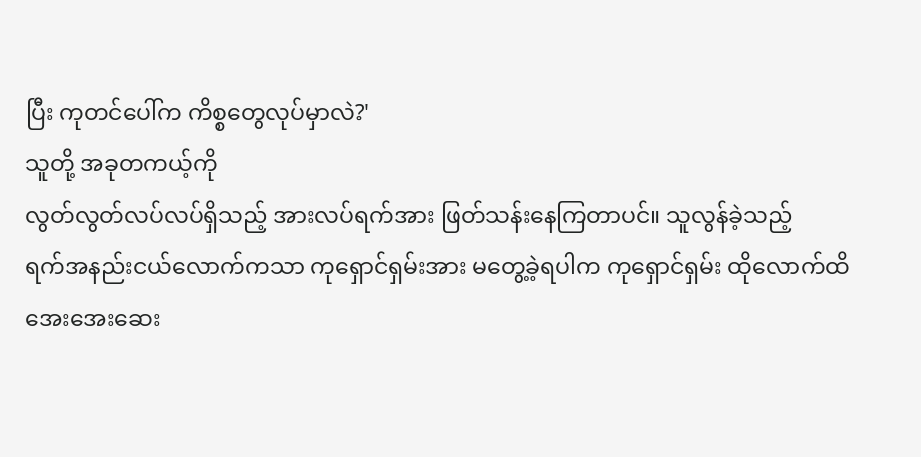ပြီး ကုတင်ပေါ်က ကိစ္စတွေလုပ်မှာလဲ?'
သူတို့ အခုတကယ့်ကို
လွတ်လွတ်လပ်လပ်ရှိသည့် အားလပ်ရက်အား ဖြတ်သန်းနေကြတာပင်။ သူလွန်ခဲ့သည့်
ရက်အနည်းငယ်လောက်ကသာ ကုရှောင်ရှမ်းအား မတွေ့ခဲ့ရပါက ကုရှောင်ရှမ်း ထိုလောက်ထိ
အေးအေးဆေး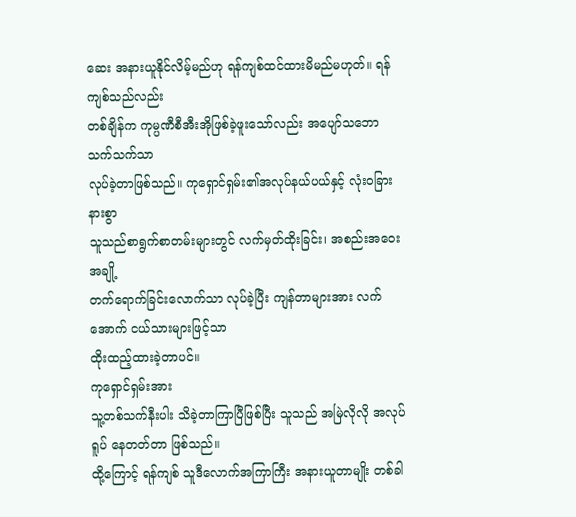ဆေး အနားယူနိုင်လိမ့်မည်ဟု ရန်ကျစ်ထင်ထားမိမည်မဟုတ်။ ရန်ကျစ်သည်လည်း
တစ်ချိန်က ကုမ္ပဏီစီအီးအိုဖြစ်ခဲ့ဖူးသော်လည်း အပျော်သဘောသက်သက်သာ
လုပ်ခဲ့တာဖြစ်သည်။ ကုရှောင်ရှမ်း၏အလုပ်နယ်ပယ်နှင့် လုံးဝခြားနားစွာ
သူသည်စာရွက်စာတမ်းများတွင် လက်မှတ်ထိုးခြင်း၊ အစည်းအဝေးအချို့
တက်ရောက်ခြင်းလောက်သာ လုပ်ခဲ့ပြီး ကျန်တာများအား လက်အောက် ငယ်သားများဖြင့်သာ
ထိုးထည့်ထားခဲ့တာပင်။
ကုရှောင်ရှမ်းအား
သူ့တစ်သက်နီးပါး သိခဲ့တာကြာပြီဖြစ်ပြီး သူသည် အမြဲလိုလို အလုပ်ရူပ် နေတတ်တာ ဖြစ်သည်။
ထို့ကြောင့် ရန်ကျစ် သူဒီလောက်အကြာကြီး အနားယူတာမျိုး တစ်ခါ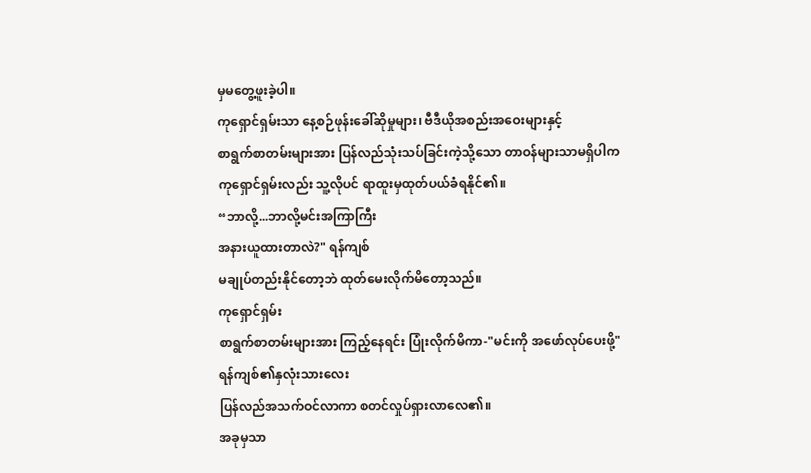မှမတွေ့ဖူးခဲ့ပါ။
ကုရှောင်ရှမ်းသာ နေ့စဉ်ဖုန်းခေါ်ဆိုမှုများ၊ ဗီဒီယိုအစည်းအဝေးများနှင့်
စာရွက်စာတမ်းများအား ပြန်လည်သုံးသပ်ခြင်းကဲ့သို့သော တာဝန်များသာမရှိပါက
ကုရှောင်ရှမ်းလည်း သူ့လိုပင် ရာထူးမှထုတ်ပယ်ခံရနိုင်၏။
“ဘာလို့...ဘာလို့မင်းအကြာကြီး
အနားယူထားတာလဲ?" ရန်ကျစ်
မချုပ်တည်းနိုင်တော့ဘဲ ထုတ်မေးလိုက်မိတော့သည်။
ကုရှောင်ရှမ်း
စာရွက်စာတမ်းများအား ကြည့်နေရင်း ပြုံးလိုက်မိကာ-"မင်းကို အဖော်လုပ်ပေးဖို့"
ရန်ကျစ်၏နှလုံးသားလေး
ပြန်လည်အသက်ဝင်လာကာ စတင်လှုပ်ရှားလာလေ၏။
အခုမှသာ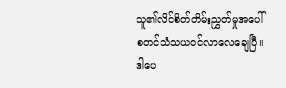သူ၏လိင်စိတ်တိမ်းညွှတ်မှုအပေါ် စတင်သံသယဝင်လာလေချေပြီ။
ဒါပေ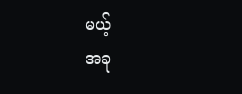မယ့်
အခု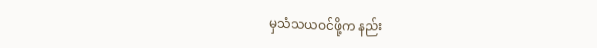မှသံသယဝင်ဖို့က နည်း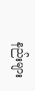နည်းများ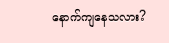နောက်ကျနေသလား?